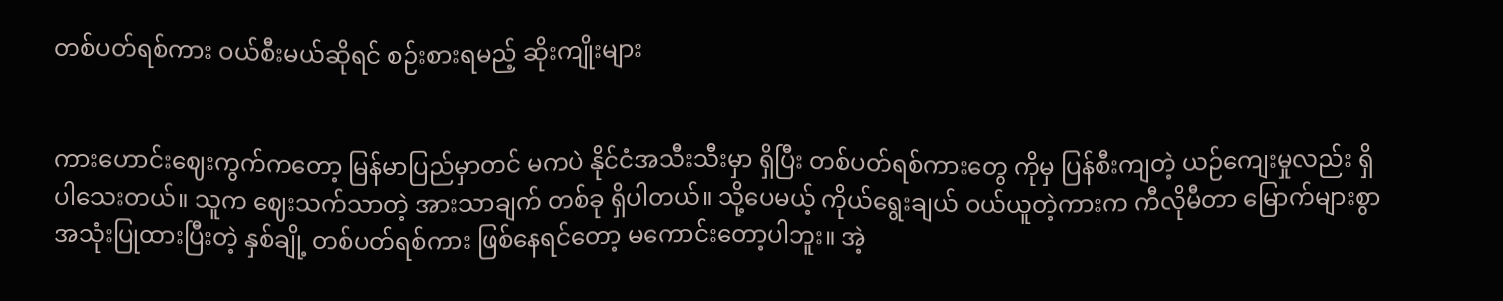တစ်ပတ်ရစ်ကား ဝယ်စီးမယ်ဆိုရင် စဉ်းစားရမည့် ဆိုးကျိုးများ


ကားဟောင်းဈေးကွက်ကတော့ မြန်မာပြည်မှာတင် မကပဲ နိုင်ငံအသီးသီးမှာ ရှိပြီး တစ်ပတ်ရစ်ကားတွေ ကိုမှ ပြန်စီးကျတဲ့ ယဉ်ကျေးမှုလည်း ရှိပါသေးတယ်။ သူက ဈေးသက်သာတဲ့ အားသာချက် တစ်ခု ရှိပါတယ်။ သို့ပေမယ့် ကိုယ်ရွေးချယ် ဝယ်ယူတဲ့ကားက ကီလိုမီတာ မြောက်များစွာ အသုံးပြုထားပြီးတဲ့ နှစ်ချို့ တစ်ပတ်ရစ်ကား ဖြစ်နေရင်တော့ မကောင်းတော့ပါဘူး။ အဲ့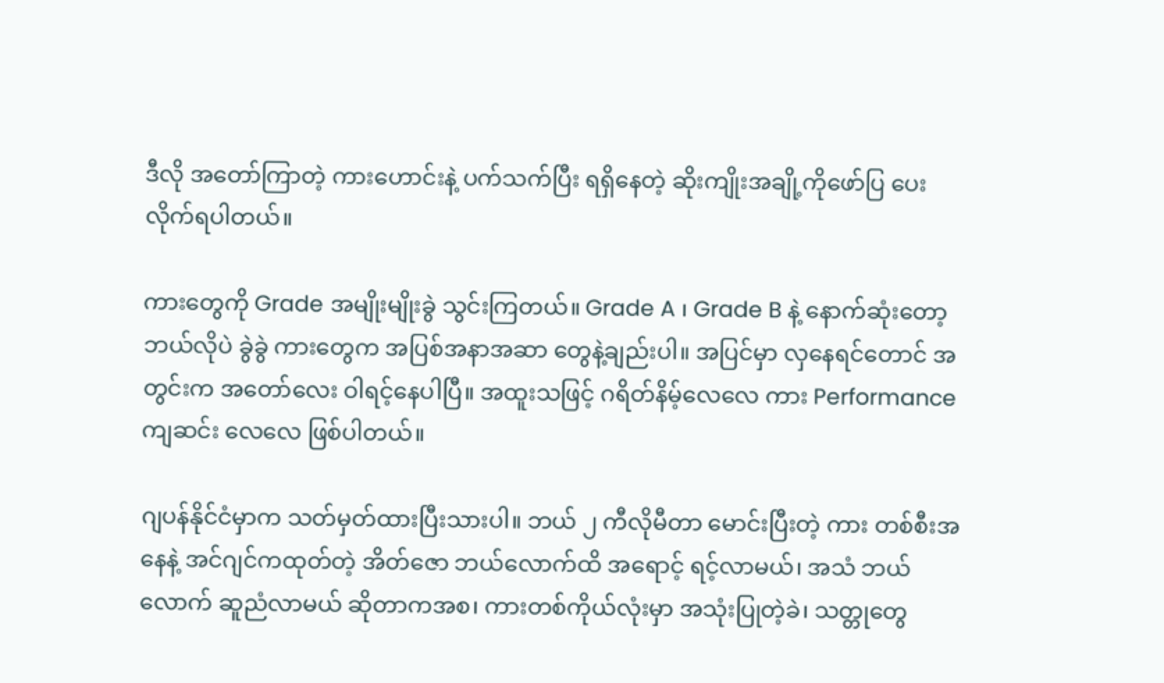ဒီလို အတော်ကြာတဲ့ ကားဟောင်းနဲ့ ပက်သက်ပြီး ရရှိနေတဲ့ ဆိုးကျိုးအချို့ကိုဖော်ပြ ပေးလိုက်ရပါတယ်။

ကားတွေကို Grade အမျိုးမျိုးခွဲ သွင်းကြတယ်။ Grade A ၊ Grade B နဲ့ နောက်ဆုံးတော့ ဘယ်လိုပဲ ခွဲခွဲ ကားတွေက အပြစ်အနာအဆာ တွေနဲ့ချည်းပါ။ အပြင်မှာ လှနေရင်တောင် အတွင်းက အတော်လေး ဝါရင့်နေပါပြီ။ အထူးသဖြင့် ဂရိတ်နိမ့်လေလေ ကား Performance ကျဆင်း လေလေ ဖြစ်ပါတယ်။

ဂျပန်နိုင်ငံမှာက သတ်မှတ်ထားပြီးသားပါ။ ဘယ် ၂ ကီလိုမီတာ မောင်းပြီးတဲ့ ကား တစ်စီးအနေနဲ့ အင်ဂျင်ကထုတ်တဲ့ အိတ်ဇော ဘယ်လောက်ထိ အရောင့် ရင့်လာမယ်၊ အသံ ဘယ်လောက် ဆူညံလာမယ် ဆိုတာကအစ၊ ကားတစ်ကိုယ်လုံးမှာ အသုံးပြုတဲ့ခဲ၊ သတ္တုတွေ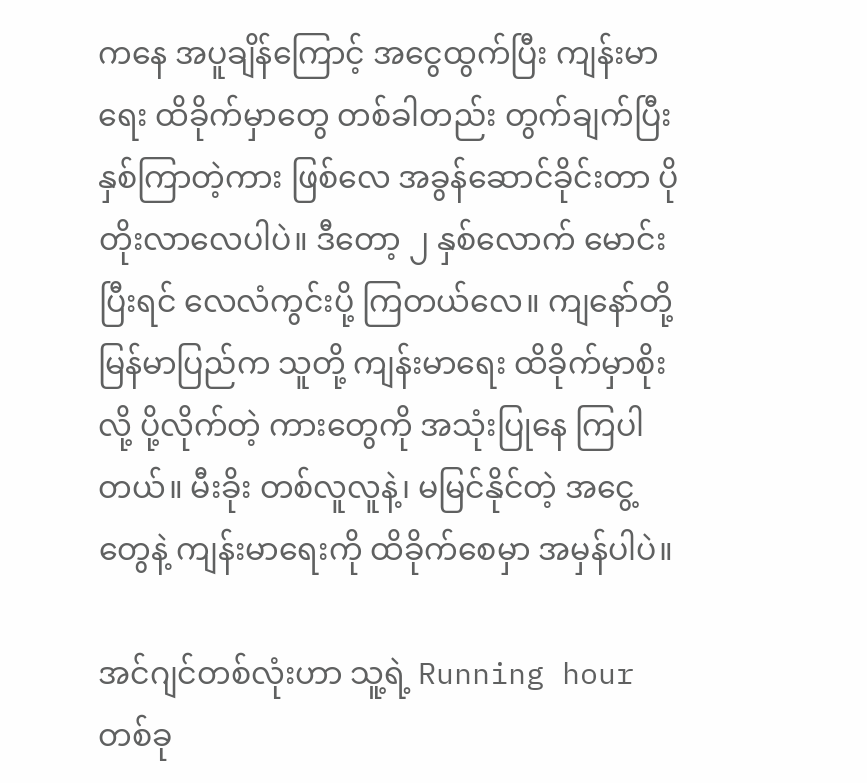ကနေ အပူချိန်ကြောင့် အငွေထွက်ပြီး ကျန်းမာရေး ထိခိုက်မှာတွေ တစ်ခါတည်း တွက်ချက်ပြီး နှစ်ကြာတဲ့ကား ဖြစ်လေ အခွန်ဆောင်ခိုင်းတာ ပိုတိုးလာလေပါပဲ။ ဒီတော့ ၂ နှစ်လောက် မောင်းပြီးရင် လေလံကွင်းပို့ ကြတယ်လေ။ ကျနော်တို့ မြန်မာပြည်က သူတို့ ကျန်းမာရေး ထိခိုက်မှာစိုးလို့ ပို့လိုက်တဲ့ ကားတွေကို အသုံးပြုနေ ကြပါတယ်။ မီးခိုး တစ်လူလူနဲ့၊ မမြင်နိုင်တဲ့ အငွေ့ တွေနဲ့ ကျန်းမာရေးကို ထိခိုက်စေမှာ အမှန်ပါပဲ။

အင်ဂျင်တစ်လုံးဟာ သူ့ရဲ့ Running hour တစ်ခု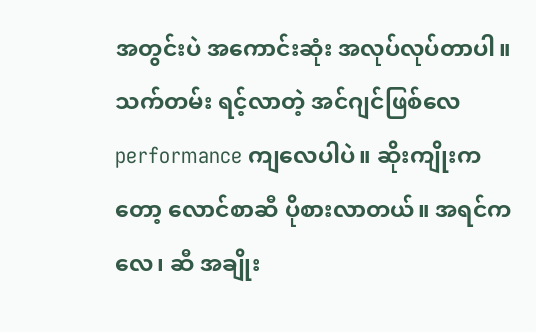အတွင်းပဲ အကောင်းဆုံး အလုပ်လုပ်တာပါ။ သက်တမ်း ရင့်လာတဲ့ အင်ဂျင်ဖြစ်လေ performance ကျလေပါပဲ။ ဆိုးကျိုးကတော့ လောင်စာဆီ ပိုစားလာတယ်။ အရင်က လေ၊ ဆီ အချိုး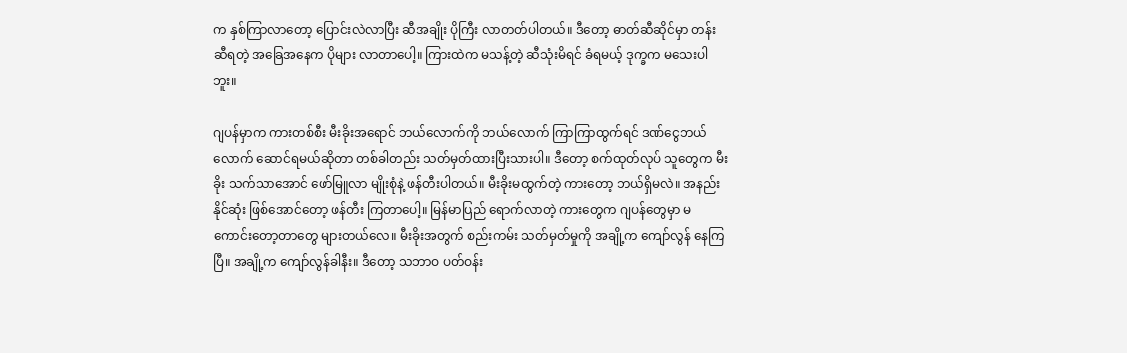က နှစ်ကြာလာတော့ ပြောင်းလဲလာပြီး ဆီအချိုး ပိုကြီး လာတတ်ပါတယ်။ ဒီတော့ ဓာတ်ဆီဆိုင်မှာ တန်းဆီရတဲ့ အခြေအနေက ပိုများ လာတာပေါ့။ ကြားထဲက မသန့်တဲ့ ဆီသုံးမိရင် ခံရမယ့် ဒုက္ခက မသေးပါဘူး။

ဂျပန်မှာက ကားတစ်စီး မီးခိုးအရောင် ဘယ်လောက်ကို ဘယ်လောက် ကြာကြာထွက်ရင် ဒဏ်ငွေဘယ်လောက် ဆောင်ရမယ်ဆိုတာ တစ်ခါတည်း သတ်မှတ်ထားပြီးသားပါ။ ဒီတော့ စက်ထုတ်လုပ် သူတွေက မီးခိုး သက်သာအောင် ဖော်မြူလာ မျိုးစုံနဲ့ ဖန်တီးပါတယ်။ မီးခိုးမထွက်တဲ့ ကားတော့ ဘယ်ရှိမလဲ။ အနည်းနိုင်ဆုံး ဖြစ်အောင်တော့ ဖန်တီး ကြတာပေါ့။ မြန်မာပြည် ရောက်လာတဲ့ ကားတွေက ဂျပန်တွေမှာ မကောင်းတော့တာတွေ များတယ်လေ။ မီးခိုးအတွက် စည်းကမ်း သတ်မှတ်မှုကို အချို့က ကျော်လွန် နေကြပြီ။ အချို့က ကျော်လွန်ခါနီး။ ဒီတော့ သဘာဝ ပတ်ဝန်း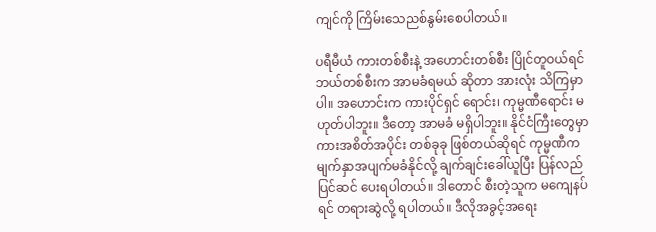ကျင်ကို ကြိမ်းသေညစ်နွမ်းစေပါတယ်။

ပရီမီယံ ကားတစ်စီးနဲ့ အဟောင်းတစ်စီး ပြိုင်တူဝယ်ရင် ဘယ်တစ်စီးက အာမခံရမယ် ဆိုတာ အားလုံး သိကြမှာပါ။ အဟောင်းက ကားပိုင်ရှင် ရောင်း၊ ကုမ္မဏီရောင်း မဟုတ်ပါဘူး။ ဒီတော့ အာမခံ မရှိပါဘူး။ နိုင်ငံကြီးတွေမှာ ကားအစိတ်အပိုင်း တစ်ခုခု ဖြစ်တယ်ဆိုရင် ကုမ္မဏီက မျက်နှာအပျက်မခံနိုင်လို့ ချက်ချင်းခေါ်ယူပြီး ပြန်လည် ပြင်ဆင် ပေးရပါတယ်။ ဒါတောင် စီးတဲ့သူက မကျေနပ်ရင် တရားဆွဲလို့ ရပါတယ်။ ဒီလိုအခွင့်အရေး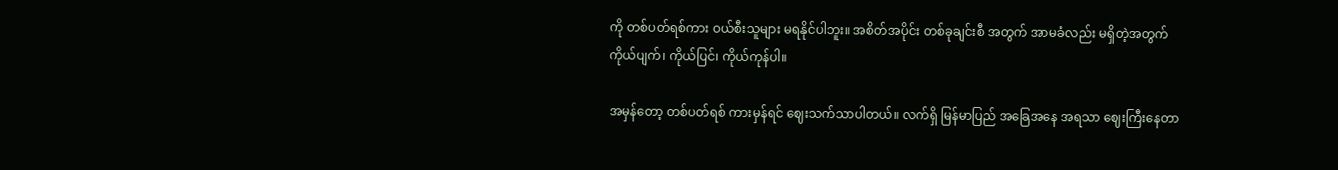ကို တစ်ပတ်ရစ်ကား ဝယ်စီးသူများ မရနိုင်ပါဘူး။ အစိတ်အပိုင်း တစ်ခုချင်းစီ အတွက် အာမခံလည်း မရှိတဲ့အတွက် ကိုယ်ပျက်၊ ကိုယ်ပြင်၊ ကိုယ်ကုန်ပါ။

အမှန်တော့ တစ်ပတ်ရစ် ကားမှန်ရင် ဈေးသက်သာပါတယ်။ လက်ရှိ မြန်မာပြည် အခြေအနေ အရသာ ဈေးကြီးနေတာ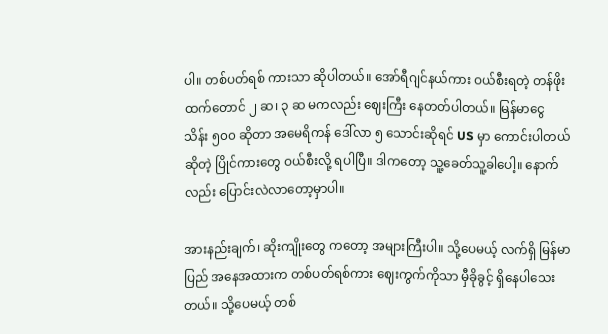ပါ။ တစ်ပတ်ရစ် ကားသာ ဆိုပါတယ်။ အော်ရီဂျင်နယ်ကား ဝယ်စီးရတဲ့ တန်ဖိုးထက်တောင် ၂ ဆ၊ ၃ ဆ မကလည်း ဈေးကြီး နေတတ်ပါတယ်။ မြန်မာငွေ သိန်း ၅၀၀ ဆိုတာ အမေရိကန် ဒေါ်လာ ၅ သောင်းဆိုရင် US မှာ ကောင်းပါတယ် ဆိုတဲ့ ပြိုင်ကားတွေ ဝယ်စီးလို့ ရပါပြီ။ ဒါကတော့ သူ့ခေတ်သူ့ခါပေါ့။ နောက်လည်း ပြောင်းလဲလာတော့မှာပါ။

အားနည်းချက်၊ ဆိုးကျိုးတွေ ကတော့ အများကြီးပါ။ သို့ပေမယ့် လက်ရှိ မြန်မာပြည် အနေအထားက တစ်ပတ်ရစ်ကား ဈေးကွက်ကိုသာ မှီခိုခွင့် ရှိနေပါသေးတယ်။ သို့ပေမယ့် တစ်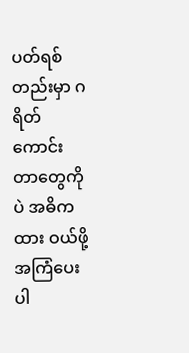ပတ်ရစ် တည်းမှာ ဂရိတ် ကောင်းတာတွေကိုပဲ အဓိကထား ဝယ်ဖို့ အကြံပေး ပါ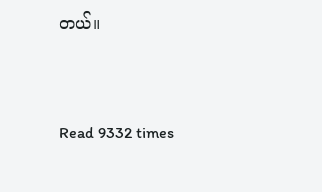တယ်။



Read 9332 times